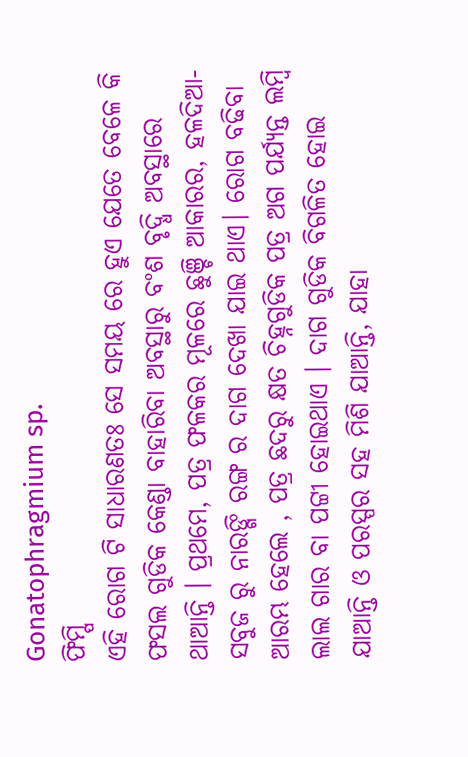Gonatophragmium sp.
ଫିମ୍ପି
ଏହି ରୋଗ ଟି ସାଧାରଣତଃ ସେ ସମୟ ରେ ହୁଏ ଯେତେ ବେଳେ କି ଫସଲ ଗୁଡିକ କେଣ୍ଡା ବାହାରିବା ଅବସ୍ଥାରୁ ବଂଶ ବୃଦ୍ଧି ଅବସ୍ଥାରେ ଥାଆନ୍ତି । ପ୍ରଥମେ, ପତ୍ର ଫଳକର ମୂଳରେ ଛୁଞ୍ଚି ଆକାରର, ହଳଦିଆ-ସବୁଜ ରୁ ନାରଙ୍ଗି ରଙ୍ଗ ର ଦାଗ ଦେଖା ଯାଇ ଥାଏ। ରୋଗ ବଢିବା ଆରମ୍ଭ ହେଲେ , ପତ୍ର ଛଦରୁ କ୍ଷତ ଚିହ୍ନଗୁଡିକ ପତ୍ର ଅଗ ପର୍ଯ୍ୟନ୍ତ ଲମ୍ବି ଲାଲ ଗାର ବା ପଟ୍ଟୀ ହୋଇଥାଏ । ଦାଗ ଗୁଡିକ ବିଗଳିତ ହୋଇ ଯାଆନ୍ତି ଓ ପରସ୍ପର ସହ ମିଶି ଯାଆନ୍ତି, ଯାହା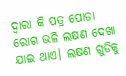ଦ୍ବାରା କି ପତ୍ର ପୋଡା ରୋଗ ଭଳି ଲକ୍ଷଣ ଦେଖା ଯାଇ ଥାଏ। ଲକ୍ଷଣ ଗୁଡିକୁ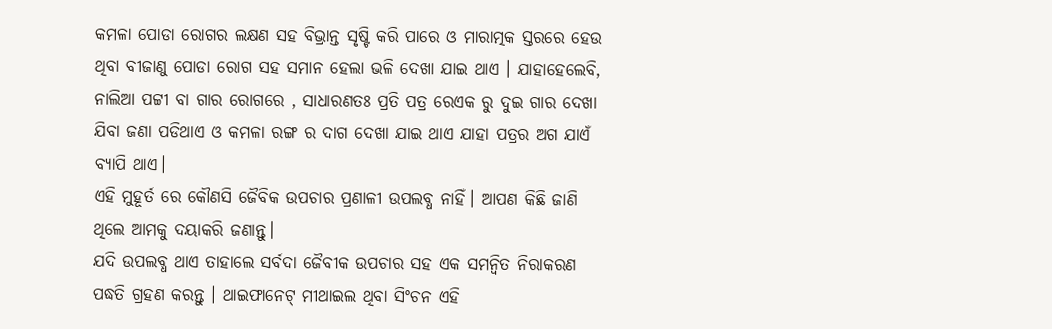କମଳା ପୋଡା ରୋଗର ଲକ୍ଷଣ ସହ ବିଭ୍ରାନ୍ତ ସୃଷ୍ଟି କରି ପାରେ ଓ ମାରାତ୍ମକ ସ୍ତରରେ ହେଉ ଥିବା ବୀଜାଣୁ ପୋଡା ରୋଗ ସହ ସମାନ ହେଲା ଭଳି ଦେଖା ଯାଇ ଥାଏ । ଯାହାହେଲେବି, ନାଲିଆ ପଟ୍ଟୀ ବା ଗାର ରୋଗରେ , ସାଧାରଣତଃ ପ୍ରତି ପତ୍ର ରେଏକ ରୁ ଦୁଇ ଗାର ଦେଖା ଯିବା ଜଣା ପଡିଥାଏ ଓ କମଳା ରଙ୍ଗ ର ଦାଗ ଦେଖା ଯାଇ ଥାଏ ଯାହା ପତ୍ରର ଅଗ ଯାଏଁ ବ୍ୟାପି ଥାଏ।
ଏହି ମୁହୂର୍ତ ରେ କୌଣସି ଜୈବିକ ଉପଚାର ପ୍ରଣାଳୀ ଉପଲବ୍ଧ ନାହିଁ। ଆପଣ କିଛି ଜାଣି ଥିଲେ ଆମକୁ ଦୟାକରି ଜଣାନ୍ତୁ।
ଯଦି ଉପଲବ୍ଧ ଥାଏ ତାହାଲେ ସର୍ବଦା ଜୈବୀକ ଉପଚାର ସହ ଏକ ସମନ୍ଵିତ ନିରାକରଣ ପଦ୍ଧତି ଗ୍ରହଣ କରନ୍ତୁ । ଥାଇଫାନେଟ୍ ମୀଥାଇଲ ଥିବା ସିଂଚନ ଏହି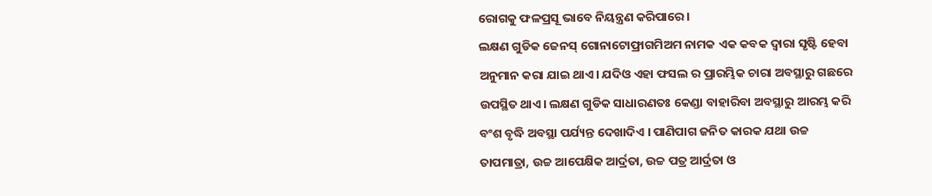ରୋଗକୁ ଫଳପ୍ରସୂ ଭାବେ ନିୟନ୍ତ୍ରଣ କରିପାରେ।
ଲକ୍ଷଣ ଗୁଡିକ ଜେନସ୍ ଗୋନାଟୋଫ୍ରାଗମିଅମ ନାମକ ଏକ କବକ ଦ୍ବାରା ସୃଷ୍ଟି ହେବା ଅନୁମାନ କରା ଯାଇ ଥାଏ। ଯଦିଓ ଏହା ଫସଲ ର ପ୍ରାରମ୍ଭିକ ଚାରା ଅବସ୍ଥାରୁ ଗଛରେ ଉପସ୍ଥିତ ଥାଏ। ଲକ୍ଷଣ ଗୁଡିକ ସାଧାରଣତଃ କେଣ୍ଡା ବାହାରିବା ଅବସ୍ଥାରୁ ଆରମ୍ଭ କରି ବଂଶ ବୃଦ୍ଧି ଅବସ୍ଥା ପର୍ଯ୍ୟନ୍ତ ଦେଖାଦିଏ । ପାଣିପାଗ ଜନିତ କାରକ ଯଥା ଉଚ୍ଚ ତାପମାତ୍ରା, ଉଚ୍ଚ ଆପେକ୍ଷିକ ଆର୍ଦ୍ରତା, ଉଚ୍ଚ ପତ୍ର ଆର୍ଦ୍ରତା ଓ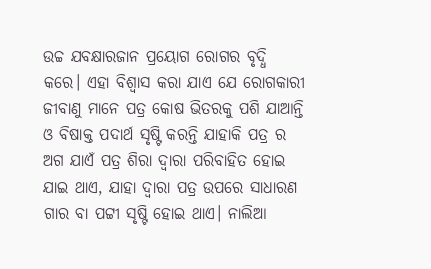ଉଚ୍ଚ ଯବକ୍ଷାରଜାନ ପ୍ରୟୋଗ ରୋଗର ବୃଦ୍ଧି କରେ। ଏହା ବିଶ୍ବାସ କରା ଯାଏ ଯେ ରୋଗକାରୀ ଜୀବାଣୁ ମାନେ ପତ୍ର କୋଷ ଭିତରକୁ ପଶି ଯାଆନ୍ତି ଓ ବିଷାକ୍ତ ପଦାର୍ଥ ସୃଷ୍ଟି କରନ୍ତି ଯାହାକି ପତ୍ର ର ଅଗ ଯାଏଁ ପତ୍ର ଶିରା ଦ୍ବାରା ପରିବାହିତ ହୋଇ ଯାଇ ଥାଏ, ଯାହା ଦ୍ବାରା ପତ୍ର ଉପରେ ସାଧାରଣ ଗାର ବା ପଟ୍ଟୀ ସୃଷ୍ଟି ହୋଇ ଥାଏ। ନାଲିଆ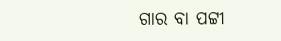ଗାର ବା ପଟ୍ଟୀ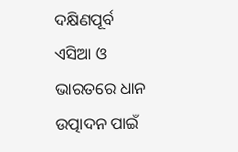ଦକ୍ଷିଣପୂର୍ବ ଏସିଆ ଓ ଭାରତରେ ଧାନ ଉତ୍ପାଦନ ପାଇଁ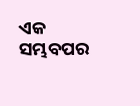ଏକ ସମ୍ଭବପର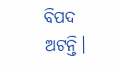ବିପଦ ଅଟନ୍ତି।